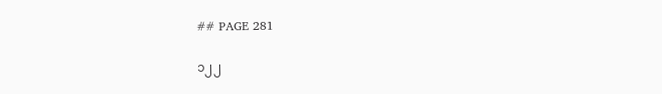## PAGE 281

၁၂၂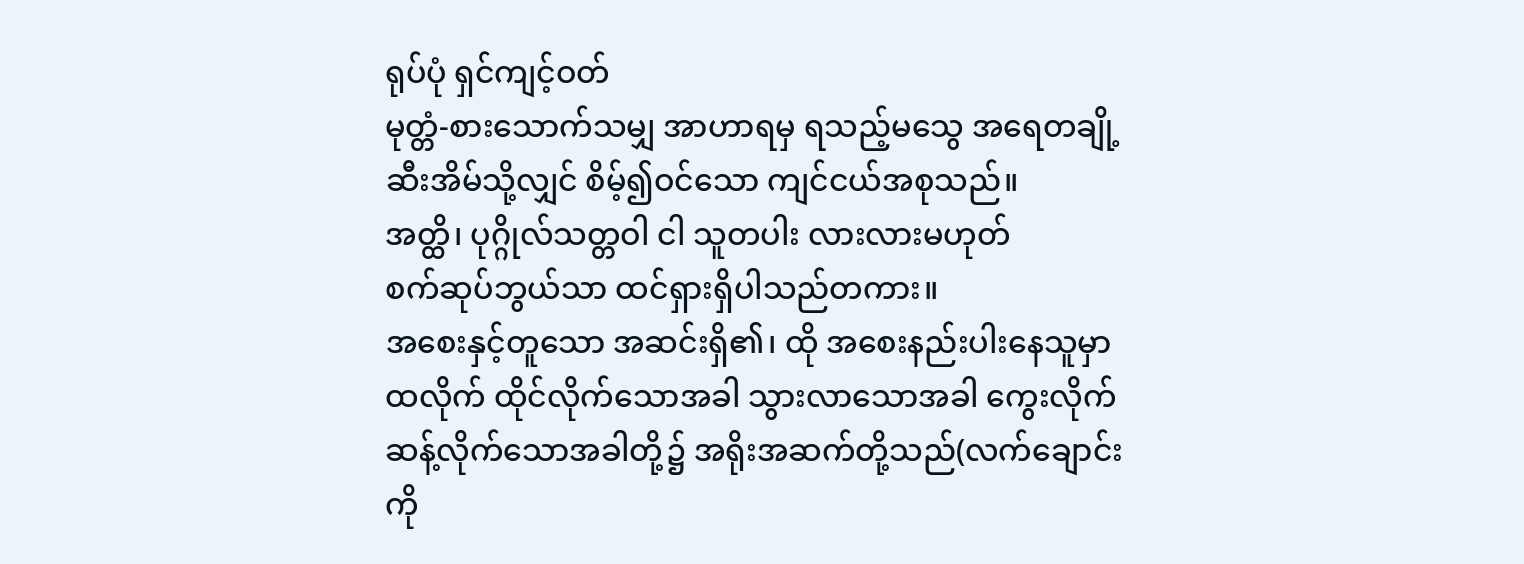ရုပ်ပုံ ရှင်ကျင့်ဝတ်
မုတ္တံ-စားသောက်သမျှ အာဟာရမှ ရသည့်မသွေ အရေတချို့
ဆီးအိမ်သို့လျှင် စိမ့်၍ဝင်သော ကျင်ငယ်အစုသည်။
အတ္ထိ၊ ပုဂ္ဂိုလ်သတ္တဝါ ငါ သူတပါး လားလားမဟုတ်
စက်ဆုပ်ဘွယ်သာ ထင်ရှားရှိပါသည်တကား။
အစေးနှင့်တူသော အဆင်းရှိ၏၊ ထို အစေးနည်းပါးနေသူမှာ
ထလိုက် ထိုင်လိုက်သောအခါ သွားလာသောအခါ ကွေးလိုက်
ဆန့်လိုက်သောအခါတို့၌ အရိုးအဆက်တို့သည်(လက်ချောင်း
ကို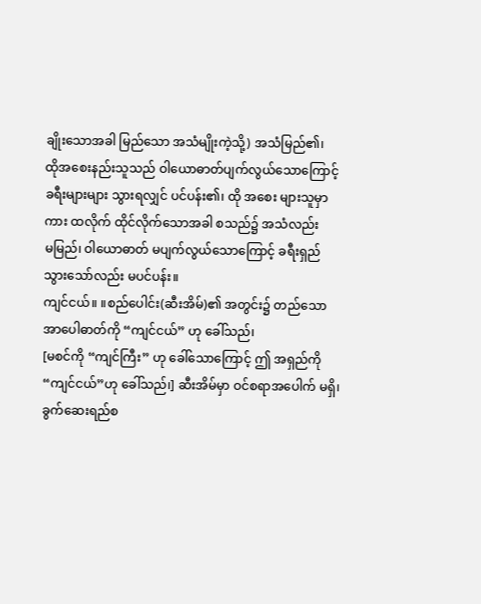ချိုးသောအခါ မြည်သော အသံမျိုးကဲ့သို့) အသံမြည်၏၊
ထိုအစေးနည်းသူသည် ဝါယောဓာတ်ပျက်လွယ်သောကြောင့်
ခရီးများများ သွားရလျှင် ပင်ပန်း၏၊ ထို အစေး များသူမှာ
ကား ထလိုက် ထိုင်လိုက်သောအခါ စသည်၌ အသံလည်း
မမြည်၊ ဝါယောဓာတ် မပျက်လွယ်သောကြောင့် ခရီးရှည်
သွားသော်လည်း မပင်ပန်း။
ကျင်ငယ်။ ။စည်ပေါင်း(ဆီးအိမ်)၏ အတွင်း၌ တည်သော
အာပေါဓာတ်ကို “ကျင်ငယ်” ဟု ခေါ်သည်၊
[မစင်ကို “ကျင်ကြီး” ဟု ခေါ်သောကြောင့် ဤ အရှည်ကို
“ကျင်ငယ်”ဟု ခေါ်သည်၊] ဆီးအိမ်မှာ ဝင်စရာအပေါက် မရှိ၊
ခွက်ဆေးရည်စ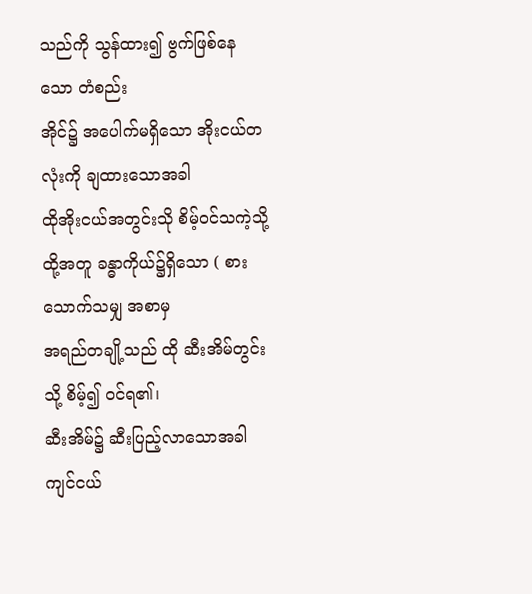သည်ကို သွန်ထား၍ ဗွက်ဖြစ်နေသော တံစည်း
အိုင်၌ အပေါက်မရှိသော အိုးငယ်တလုံးကို ချထားသောအခါ
ထိုအိုးငယ်အတွင်းသို စိမ့်ဝင်သကဲ့သို့
ထို့အတူ ခန္ဓာကိုယ်၌ရှိသော ( စားသောက်သမျှ အစာမှ
အရည်တချို့သည် ထို ဆီးအိမ်တွင်းသို့ စိမ့်၍ ဝင်ရ၏၊
ဆီးအိမ်၌ ဆီးပြည့်လာသောအခါ ကျင်ငယ်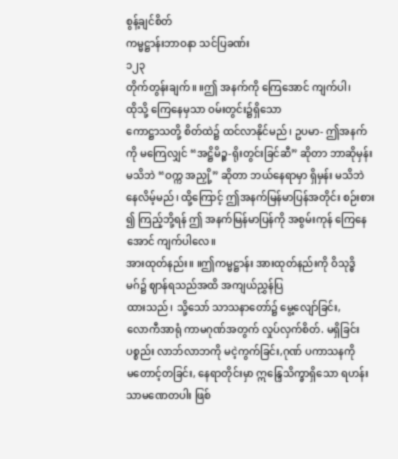စွန့်ချင်စိတ်
ကမ္မဋ္ဌာန်းဘာဝနာ သင်ပြခဏ်း
၁၂၃
တိုက်တွန်းချက်။ ။ဤ အနက်ကို ကြေအောင် ကျက်ပါ၊
ထိုသို့ ကြေနေမှသာ ဝမ်းတွင်း၌ရှိသော
ကောဋ္ဌာသတို့ စိတ်ထဲ၌ ထင်လာနိုင်မည်၊ ဥပမာ- ဤအနက်
ကို မကြေလျှင် “အဋ္ဌိမိဉ္စ-ရိုးတွင်းခြင်ဆီ” ဆိုတာ ဘာဆိုမှန်း
မသိဘဲ “ဝက္က အညှို့” ဆိုတာ ဘယ်နေရာမှာ ရှိမှန်း မသိဘဲ
နေလိမ့်မည်၊ ထို့ကြောင့် ဤအနက်မြန်မာပြန်အတိုင်း စဉ်းစား
၍ ကြည့်ဘို့ရန် ဤ အနက်မြန်မာပြန်ကို အစွမ်းကုန် ကြေနေ
အောင် ကျက်ပါလေ။
အားထုတ်နည်း။ ။ဤကမ္မဋ္ဌာန်း အားထုတ်နည်းကို ဝိသုဒ္ဓိ
မဂ်၌ ဈာန်ရသည်အထိ အကျယ်ညွှန်ပြ
ထားသည်၊ သို့သော် သာသနာတော်၌ မွေ့လျော်ခြင်း,
လောကီအာရုံ ကာမဂုဏ်အတွက် လှုပ်လှက်စိတ်. မရှိခြင်း
ပစ္စည်း လာဘ်လာဘကို မငဲ့ကွက်ခြင်း,ဂုဏ် ပကာသနကို
မတောင့်တခြင်း, နေရာတိုင်းမှာ ဣန္ဒြေသိက္ခာရှိသော ရဟန်း
သာမဏေတပါး ဖြစ်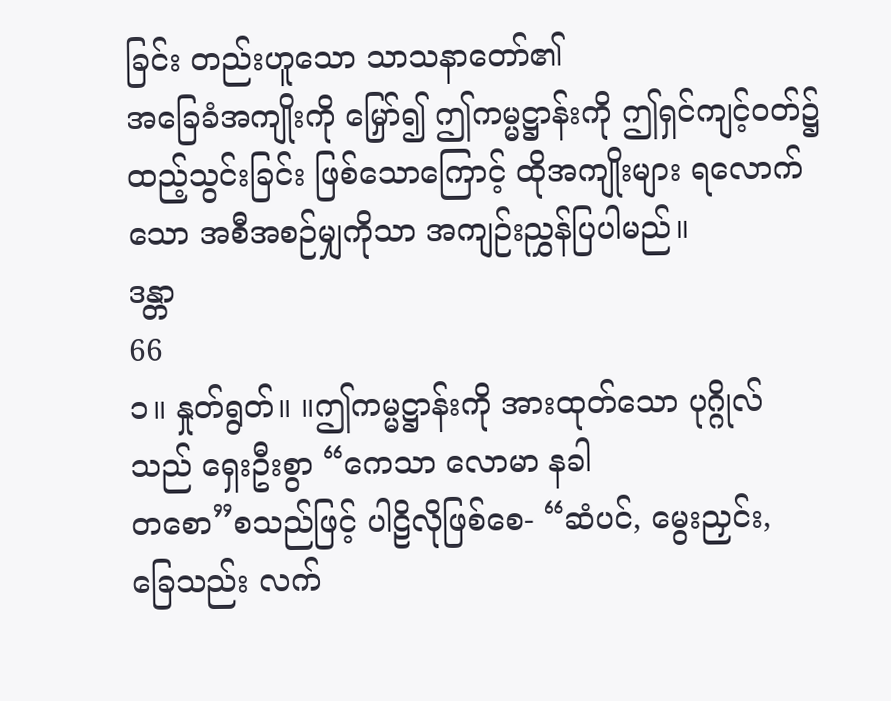ခြင်း တည်းဟူသော သာသနာတော်၏
အခြေခံအကျိုးကို မြှော်၍ ဤကမ္မဋ္ဌာန်းကို ဤရှင်ကျင့်ဝတ်၌
ထည့်သွင်းခြင်း ဖြစ်သောကြောင့် ထိုအကျိုးများ ရလောက်
သော အစီအစဉ်မျှကိုသာ အကျဉ်းညွှန်ပြပါမည်။
ဒန္တာ
66
၁။ နှုတ်ရွတ်။ ။ဤကမ္မဋ္ဌာန်းကို အားထုတ်သော ပုဂ္ဂိုလ်
သည် ရှေးဦးစွာ “ကေသာ လောမာ နခါ
တစော”စသည်ဖြင့် ပါဠိလိုဖြစ်စေ- “ဆံပင်, မွေးညှင်း,
ခြေသည်း လက်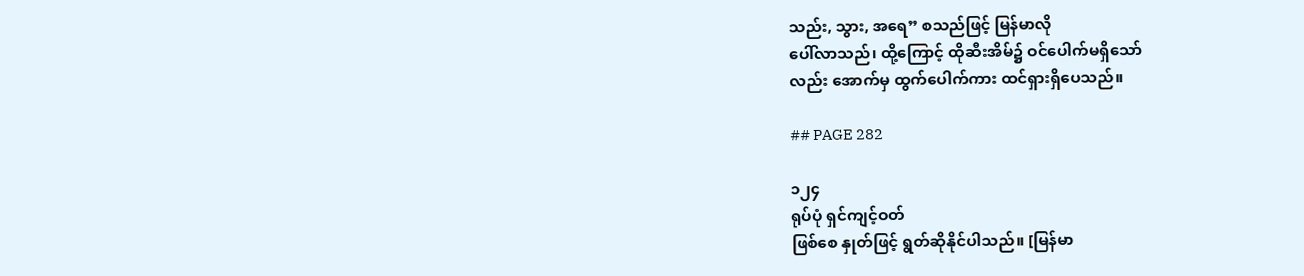သည်း, သွား, အရေ” စသည်ဖြင့် မြန်မာလို
ပေါ်လာသည်၊ ထို့ကြောင့် ထိုဆီးအိမ်၌ ဝင်ပေါက်မရှိသော်
လည်း အောက်မှ ထွက်ပေါက်ကား ထင်ရှားရှိပေသည်။

## PAGE 282

၁၂၄
ရုပ်ပုံ ရှင်ကျင့်ဝတ်
ဖြစ်စေ နှုတ်ဖြင့် ရွတ်ဆိုနိုင်ပါသည်။ [မြန်မာ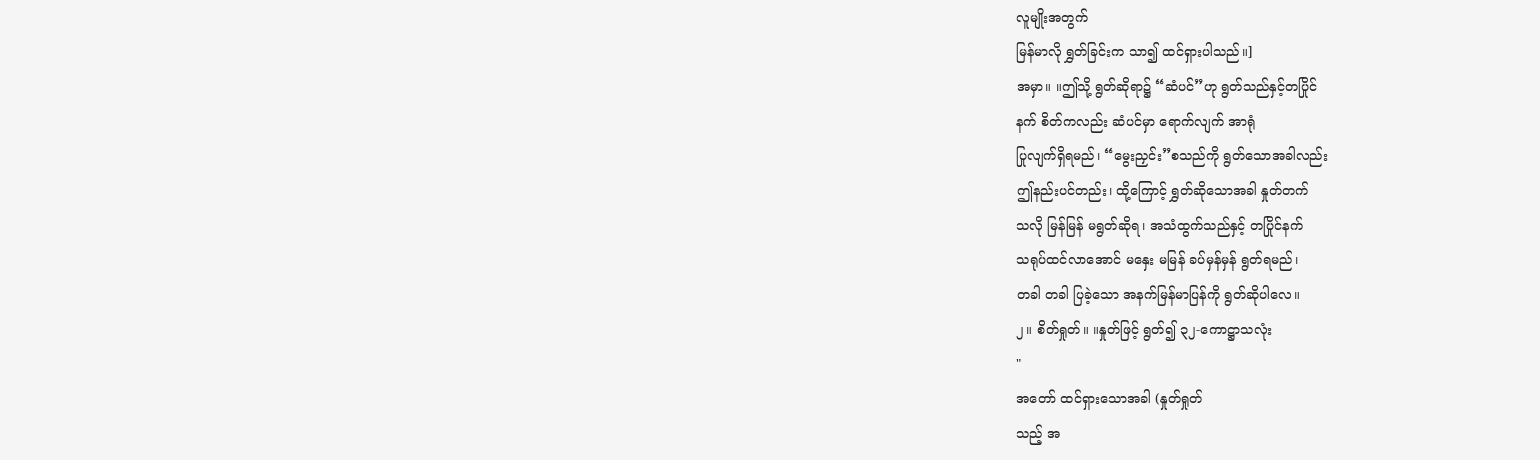လူမျိုးအတွက်
မြန်မာလို ရွှတ်ခြင်းက သာ၍ ထင်ရှားပါသည်။]
အမှာ။ ။ဤသို့ ရွတ်ဆိုရာ၌ “ဆံပင်”ဟု ရွတ်သည်နှင့်တပြိုင်
နက် စိတ်ကလည်း ဆံပင်မှာ ရောက်လျက် အာရုံ
ပြုလျက်ရှိရမည်၊ “မွေးညှင်း”စသည်ကို ရွတ်သောအခါလည်း
ဤနည်းပင်တည်း၊ ထို့ကြောင့် ရွှတ်ဆိုသောအခါ နှုတ်တက်
သလို မြန်မြန် မရွတ်ဆိုရ၊ အသံထွက်သည်နှင့် တပြိုင်နက်
သရုပ်ထင်လာအောင် မနှေး မမြန် ခပ်မှန်မှန် ရွတ်ရမည်၊
တခါ တခါ ပြခဲ့သော အနက်မြန်မာပြန်ကို ရွတ်ဆိုပါလေ။
၂။ စိတ်ရှုတ်။ ။နှုတ်ဖြင့် ရွတ်၍ ၃၂-ကောဋ္ဌာသလုံး
"
အတော် ထင်ရှားသောအခါ (နှုတ်ရှုတ်
သည့် အ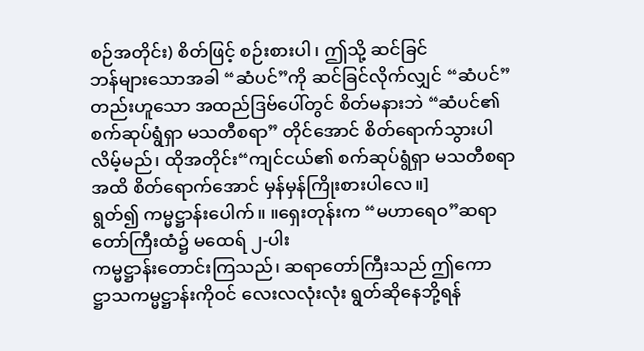စဉ်အတိုင်း) စိတ်ဖြင့် စဉ်းစားပါ၊ ဤသို့ ဆင်ခြင်
ဘန်များသောအခါ “ဆံပင်”ကို ဆင်ခြင်လိုက်လျှင် “ဆံပင်”
တည်းဟူသော အထည်ဒြဗ်ပေါ်တွင် စိတ်မနားဘဲ “ဆံပင်၏
စက်ဆုပ်ရွံရှာ မသတီစရာ” တိုင်အောင် စိတ်ရောက်သွားပါ
လိမ့်မည်၊ ထိုအတိုင်း“ကျင်ငယ်၏ စက်ဆုပ်ရွံရှာ မသတီစရာ
အထိ စိတ်ရောက်အောင် မှန်မှန်ကြိုးစားပါလေ။]
ရွတ်၍ ကမ္မဋ္ဌာန်းပေါက်။ ။ရှေးတုန်းက “မဟာရေဝ”ဆရာ
တော်ကြီးထံ၌ မထေရ် ၂-ပါး
ကမ္မဋ္ဌာန်းတောင်းကြသည်၊ ဆရာတော်ကြီးသည် ဤကော
ဋ္ဌာသကမ္မဋ္ဌာန်းကိုဝင် လေးလလုံးလုံး ရွတ်ဆိုနေဘို့ရန်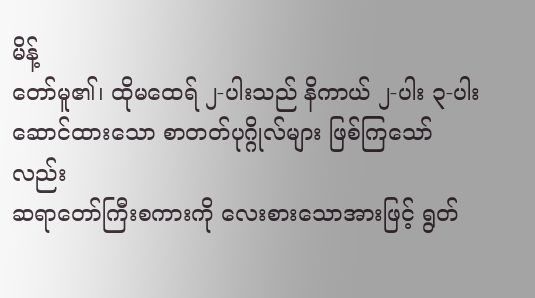မိန့်
တော်မူ၏၊ ထိုမထေရ် ၂-ပါးသည် နိကာယ် ၂-ပါး ၃-ပါး
ဆောင်ထားသော စာတတ်ပုဂ္ဂိုလ်များ ဖြစ်ကြသော်လည်း
ဆရာတော်ကြီးစကားကို လေးစားသောအားဖြင့် ရွတ်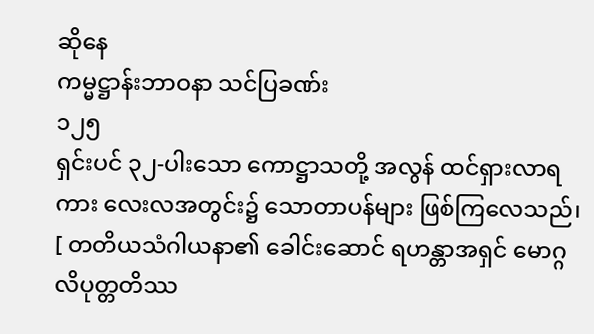ဆိုနေ
ကမ္မဋ္ဌာန်းဘာဝနာ သင်ပြခဏ်း
၁၂၅
ရှင်းပင် ၃၂-ပါးသော ကောဋ္ဌာသတို့ အလွန် ထင်ရှားလာရ
ကား လေးလအတွင်း၌ သောတာပန်များ ဖြစ်ကြလေသည်၊
[ တတိယသံဂါယနာ၏ ခေါင်းဆောင် ရဟန္တာအရှင် မောဂ္ဂ
လိပုတ္တတိဿ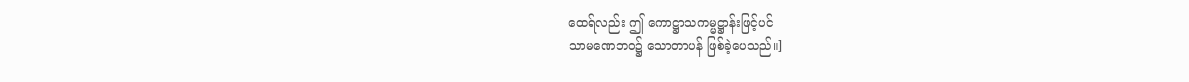ထေရ်လည်း ဤ ကောဋ္ဌာသကမ္မဋ္ဌာန်းဖြင့်ပင်
သာမဏေဘဝ၌ သောတာပန် ဖြစ်ခဲ့ပေသည်။]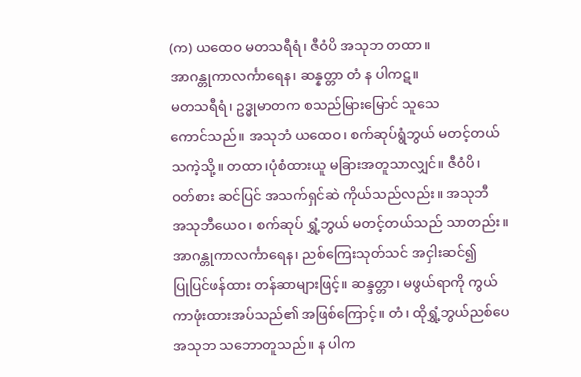(က) ယထေဝ မတသရီရံ၊ ဇီဝံပိ အသုဘ တထာ။
အာဂန္တုကာလင်္ကာရေန၊ ဆန္နတ္တာ တံ န ပါကဋ။
မတသရီရံ၊ ဥဒ္ဓုမာတက စသည်မြားမြောင် သူသေ
ကောင်သည်။ အသုဘံ ယထေဝ၊ စက်ဆုပ်ရွံဘွယ် မတင့်တယ်
သကဲ့သို့။ တထာ၊ပုံစံထားယူ မခြားအတူသာလျှင်။ ဇီဝံပိ၊
ဝတ်စား ဆင်ပြင် အသက်ရှင်ဆဲ ကိုယ်သည်လည်း။ အသုဘီ
အသုဘီယေဝ၊ စက်ဆုပ် ရွှံ့ဘွယ် မတင့်တယ်သည် သာတည်း။
အာဂန္တုကာလင်္ကာရေန၊ ညစ်ကြေးသုတ်သင် အငှါးဆင်၍
ပြုပြင်ဖန်ထား တန်ဆာများဖြင့်။ ဆန္ဒတ္တာ၊ မဖွယ်ရာကို ကွယ်
ကာဖုံးထားအပ်သည်၏ အဖြစ်ကြောင့်။ တံ၊ ထိုရွှံ့ဘွယ်ညစ်ပေ
အသုဘ သဘောတူသည်။ န ပါက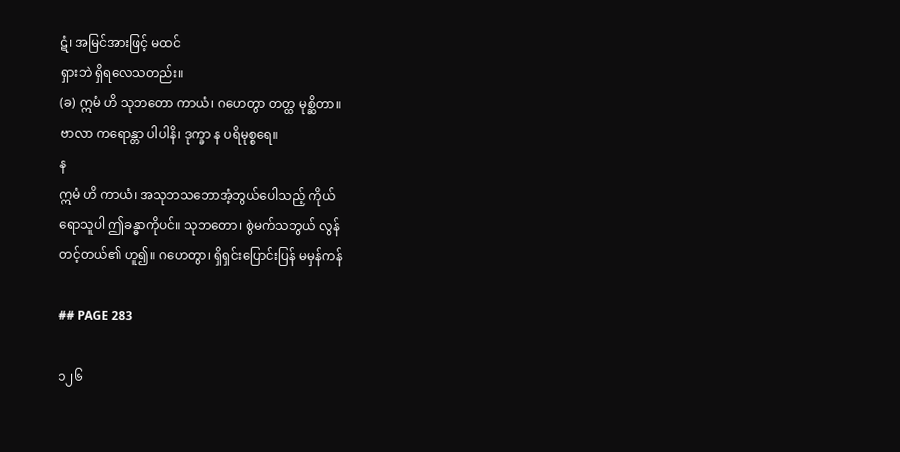ဋံ၊ အမြင်အားဖြင့် မထင်
ရှားဘဲ ရှိရလေသတည်း။
(ခ) ဣမံ ဟိ သုဘတော ကာယံ၊ ဂဟေတွာ တတ္ထ မုစ္ဆိတာ။
ဗာလာ ကရောန္တာ ပါပါနိ၊ ဒုက္ခာ န ပရိမုစ္စရေ။
န
ဣမံ ဟိ ကာယံ၊ အသုဘသဘောအံ့ဘွယ်ပေါသည့် ကိုယ်
ရောသူပါ ဤခန္ဓာကိုပင်။ သုဘတော၊ စွဲမက်သဘွယ် လွန်
တင့်တယ်၏ ဟူ၍။ ဂဟေတွာ၊ ရှိရှင်းပြောင်းပြန် မမှန်ကန်

## PAGE 283

၁၂၆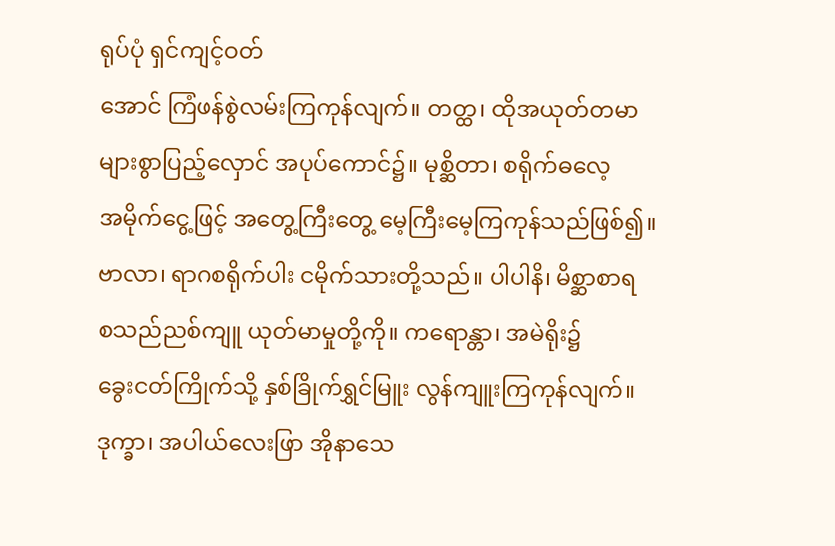ရုပ်ပုံ ရှင်ကျင့်ဝတ်
အောင် ကြံဖန်စွဲလမ်းကြကုန်လျက်။ တတ္ထ၊ ထိုအယုတ်တမာ
များစွာပြည့်လှောင် အပုပ်ကောင်၌။ မုစ္ဆိတာ၊ စရိုက်ဓလေ့
အမိုက်ငွေ့ဖြင့် အတွေ့ကြီးတွေ့ မေ့ကြီးမေ့ကြကုန်သည်ဖြစ်၍။
ဗာလာ၊ ရာဂစရိုက်ပါး ငမိုက်သားတို့သည်။ ပါပါနိ၊ မိစ္ဆာစာရ
စသည်ညစ်ကျူ ယုတ်မာမှုတို့ကို။ ကရောန္တာ၊ အမဲရိုး၌
ခွေးငတ်ကြိုက်သို့ နှစ်ခြိုက်ရွှင်မြူး လွန်ကျူးကြကုန်လျက်။
ဒုက္ခာ၊ အပါယ်လေးဖြာ အိုနာသေ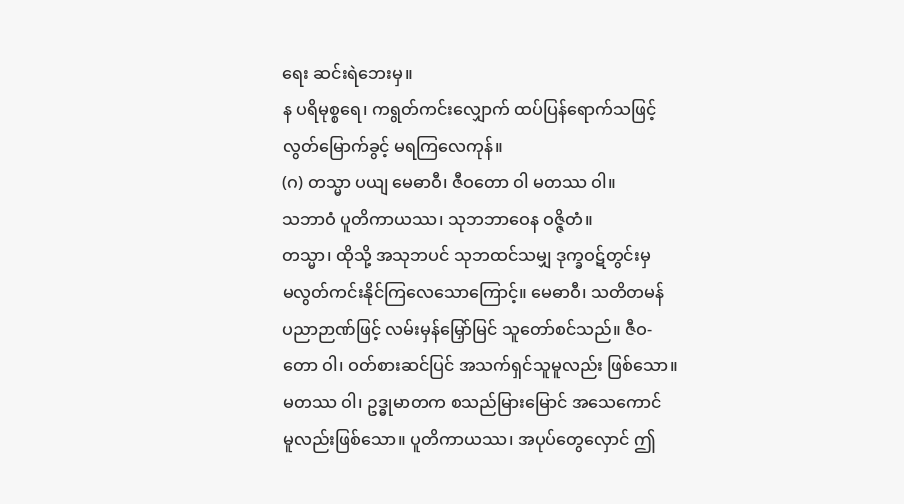ရေး ဆင်းရဲဘေးမှ။
န ပရိမုစ္စရေ၊ ကရွတ်ကင်းလျှောက် ထပ်ပြန်ရောက်သဖြင့်
လွတ်မြောက်ခွင့် မရကြလေကုန်။
(ဂ) တသ္မာ ပယျ မေဓာဝီ၊ ဇီဝတော ဝါ မတဿ ဝါ။
သဘာဝံ ပူတိကာယဿ၊ သုဘဘာဝေန ဝဇ္ဇိတံ။
တသ္မာ၊ ထိုသို့ အသုဘပင် သုဘထင်သမျှ ဒုက္ခဝဋ်တွင်းမှ
မလွတ်ကင်းနိုင်ကြလေသောကြောင့်။ မေဓာဝီ၊ သတိတမန်
ပညာဉာဏ်ဖြင့် လမ်းမှန်မြှော်မြင် သူတော်စင်သည်။ ဇီဝ-
တော ဝါ၊ ဝတ်စားဆင်ပြင် အသက်ရှင်သူမူလည်း ဖြစ်သော။
မတဿ ဝါ၊ ဥဒ္ဓုမာတက စသည်မြားမြောင် အသေကောင်
မူလည်းဖြစ်သော။ ပူတိကာယဿ၊ အပုပ်တွေလှောင် ဤ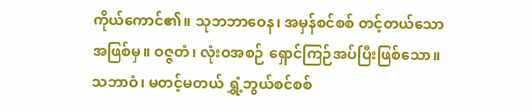ကိုယ်ကောင်၏။ သုဘဘာဝေန၊ အမှန်စင်စစ် တင့်တယ်သော
အဖြစ်မှ။ ဝဇ္ဇတံ၊ လုံးဝအစဉ် ရှောင်ကြဉ်အပ်ပြီးဖြစ်သော။
သဘာဝံ၊ မတင့်မတယ် ရွှံ့ဘွယ်စင်စစ်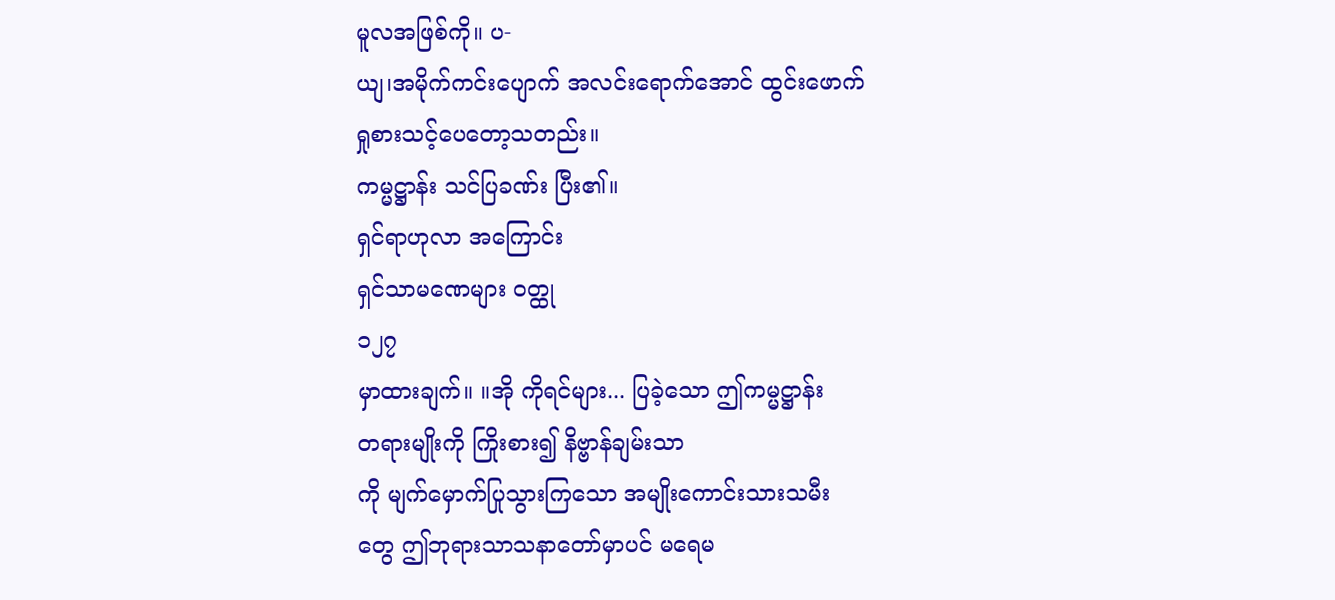မူလအဖြစ်ကို။ ပ-
ယျ၊အမိုက်ကင်းပျောက် အလင်းရောက်အောင် ထွင်းဖောက်
ရှုစားသင့်ပေတော့သတည်း။
ကမ္မဋ္ဌာန်း သင်ပြခဏ်း ပြီး၏။
ရှင်ရာဟုလာ အကြောင်း
ရှင်သာမဏေများ ဝတ္ထု
၁၂၇
မှာထားချက်။ ။အို ကိုရင်များ... ပြခဲ့သော ဤကမ္မဋ္ဌာန်း
တရားမျိုးကို ကြိုးစား၍ နိဗ္ဗာန်ချမ်းသာ
ကို မျက်မှောက်ပြုသွားကြသော အမျိုးကောင်းသားသမီး
တွေ ဤဘုရားသာသနာတော်မှာပင် မရေမ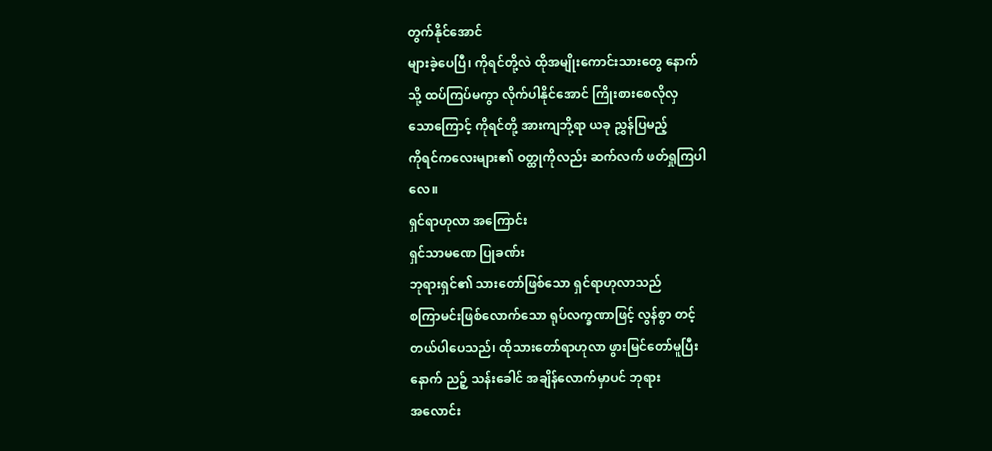တွက်နိုင်အောင်
များခဲ့ပေပြီ၊ ကိုရင်တို့လဲ ထိုအမျိုးကောင်းသားတွေ နောက်
သို့ ထပ်ကြပ်မကွာ လိုက်ပါနိုင်အောင် ကြိုးစားစေလိုလှ
သောကြောင့် ကိုရင်တို့ အားကျဘို့ရာ ယခု ညွှန်ပြမည့်
ကိုရင်ကလေးများ၏ ဝတ္ထုကိုလည်း ဆက်လက် ဖတ်ရှုကြပါ
လေ။
ရှင်ရာဟုလာ အကြောင်း
ရှင်သာမဏေ ပြုခဏ်း
ဘုရားရှင်၏ သားတော်ဖြစ်သော ရှင်ရာဟုလာသည်
စကြာမင်းဖြစ်လောက်သော ရုပ်လက္ခဏာဖြင့် လွန်စွာ တင့်
တယ်ပါပေသည်၊ ထိုသားတော်ရာဟုလာ ဖွားမြင်တော်မူပြီး
နောက် ညဉ့် သန်းခေါင် အချိန်လောက်မှာပင် ဘုရား
အလောင်း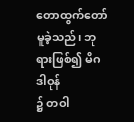တောထွက်တော်မူခဲ့သည်၊ ဘုရားဖြစ်၍ မိဂဒါဝုန်
၌ တဝါ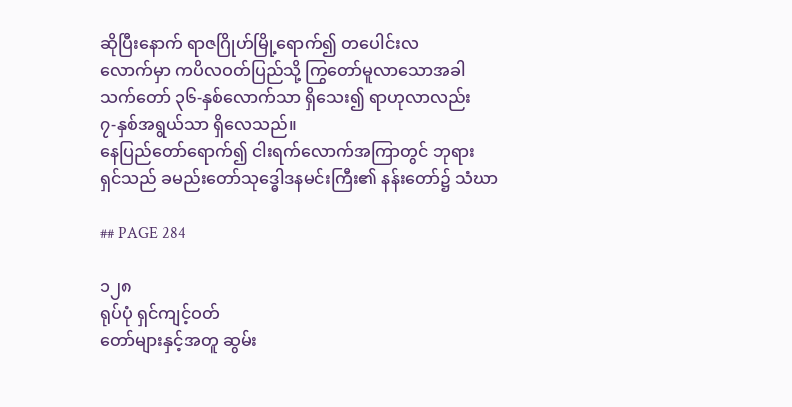ဆိုပြီးနောက် ရာဇဂြိုဟ်မြို့ရောက်၍ တပေါင်းလ
လောက်မှာ ကပိလဝတ်ပြည်သို့ ကြွတော်မူလာသောအခါ
သက်တော် ၃၆-နှစ်လောက်သာ ရှိသေး၍ ရာဟုလာလည်း
၇-နှစ်အရွယ်သာ ရှိလေသည်။
နေပြည်တော်ရောက်၍ ငါးရက်လောက်အကြာတွင် ဘုရား
ရှင်သည် ခမည်းတော်သုဒ္ဓေါဒနမင်းကြီး၏ နန်းတော်၌ သံဃာ

## PAGE 284

၁၂၈
ရုပ်ပုံ ရှင်ကျင့်ဝတ်
တော်များနှင့်အတူ ဆွမ်း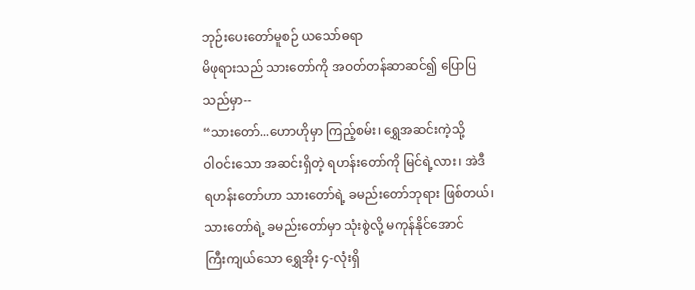ဘုဉ်းပေးတော်မူစဉ် ယသော်ဓရာ
မိဖုရားသည် သားတော်ကို အဝတ်တန်ဆာဆင်၍ ပြောပြ
သည်မှာ--
“သားတော်...ဟောဟိုမှာ ကြည့်စမ်း၊ ရွှေအဆင်းကဲ့သို့
ဝါဝင်းသော အဆင်းရှိတဲ့ ရဟန်းတော်ကို မြင်ရဲ့လား၊ အဲဒီ
ရဟန်းတော်ဟာ သားတော်ရဲ့ ခမည်းတော်ဘုရား ဖြစ်တယ်၊
သားတော်ရဲ့ ခမည်းတော်မှာ သုံးစွဲလို့ မကုန်နိုင်အောင်
ကြီးကျယ်သော ရွှေအိုး ၄-လုံးရှိ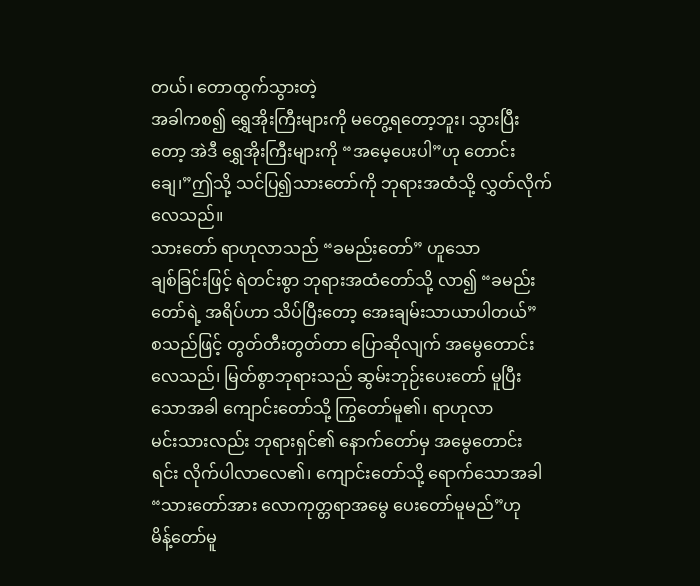တယ်၊ တောထွက်သွားတဲ့
အခါကစ၍ ရွှေအိုးကြီးများကို မတွေ့ရတော့ဘူး၊ သွားပြီး
တော့ အဲဒီ ရွှေအိုးကြီးများကို “အမေ့ပေးပါ”ဟု တောင်း
ချေ၊”ဤသို့ သင်ပြ၍သားတော်ကို ဘုရားအထံသို့ လွှတ်လိုက်
လေသည်။
သားတော် ရာဟုလာသည် “ခမည်းတော်” ဟူသော
ချစ်ခြင်းဖြင့် ရဲတင်းစွာ ဘုရားအထံတော်သို့ လာ၍ “ခမည်း
တော်ရဲ့ အရိပ်ဟာ သိပ်ပြီးတော့ အေးချမ်းသာယာပါတယ်”
စသည်ဖြင့် တွတ်တီးတွတ်တာ ပြောဆိုလျက် အမွေတောင်း
လေသည်၊ မြတ်စွာဘုရားသည် ဆွမ်းဘုဉ်းပေးတော် မူပြီး
သောအခါ ကျောင်းတော်သို့ ကြွတော်မူ၏၊ ရာဟုလာ
မင်းသားလည်း ဘုရားရှင်၏ နောက်တော်မှ အမွေတောင်း
ရင်း လိုက်ပါလာလေ၏၊ ကျောင်းတော်သို့ ရောက်သောအခါ
“သားတော်အား လောကုတ္တရာအမွေ ပေးတော်မူမည်”ဟု
မိန့်တော်မူ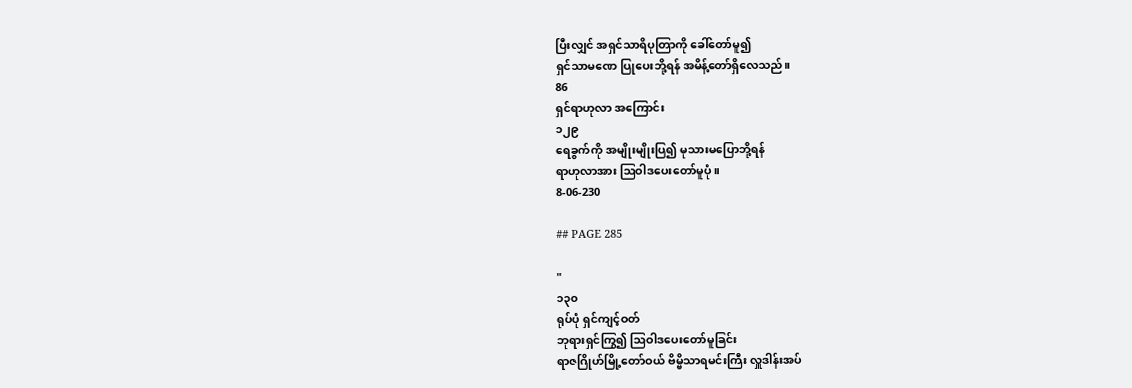ပြီးလျှင် အရှင်သာရိပုတြာကို ခေါ်တော်မူ၍
ရှင်သာမဏေ ပြုပေးဘို့ရန် အမိန့်တော်ရှိလေသည်။
86
ရှင်ရာဟုလာ အကြောင်း
၁၂၉
ရေခွက်ကို အမျိုးမျိုးပြ၍ မုသားမပြောဘို့ရန်
ရာဟုလာအား ဩဝါဒပေးတော်မူပုံ။
8-06-230

## PAGE 285

"
၁၃၀
ရုပ်ပုံ ရှင်ကျင့်ဝတ်
ဘုရားရှင်ကြွ၍ ဩဝါဒပေးတော်မူခြင်း
ရာဇဂြိုဟ်မြို့တော်ဝယ် ဗိမ္ဗိသာရမင်းကြီး လှူဒါန်းအပ်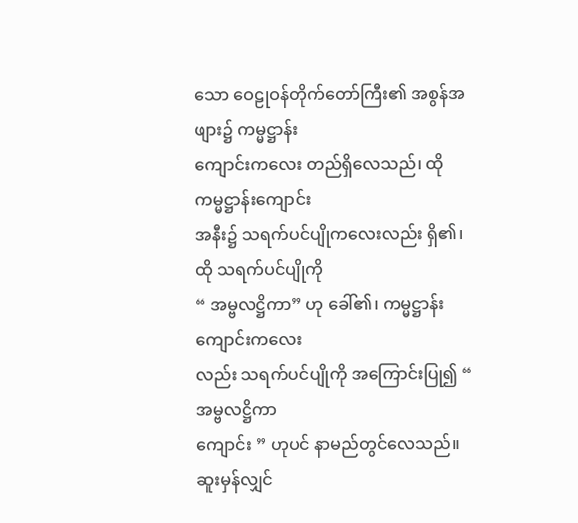သော ဝေဠုဝန်တိုက်တော်ကြီး၏ အစွန်အဖျား၌ ကမ္မဋ္ဌာန်း
ကျောင်းကလေး တည်ရှိလေသည်၊ ထို ကမ္မဋ္ဌာန်းကျောင်း
အနီး၌ သရက်ပင်ပျိုကလေးလည်း ရှိ၏၊ ထို သရက်ပင်ပျိုကို
“ အမ္ဗလဋ္ဌိကာ” ဟု ခေါ်၏၊ ကမ္မဋ္ဌာန်းကျောင်းကလေး
လည်း သရက်ပင်ပျိုကို အကြောင်းပြု၍ “ အမ္ဗလဋ္ဌိကာ
ကျောင်း ” ဟုပင် နာမည်တွင်လေသည်။
ဆူးမှန်လျှင်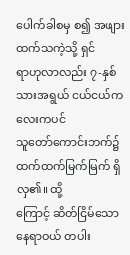ပေါက်ခါစမှ စ၍ အဖျားထက်သကဲ့သို့ ရှင်
ရာဟုလာလည်း ၇-နှစ်သားအရွယ် ငယ်ငယ်ကလေးကပင်
သူတော်ကောင်းဘက်၌ ထက်ထက်မြက်မြက် ရှိလှ၏။ ထို့
ကြောင့် ဆိတ်ငြိမ်သော နေရာဝယ် တပါး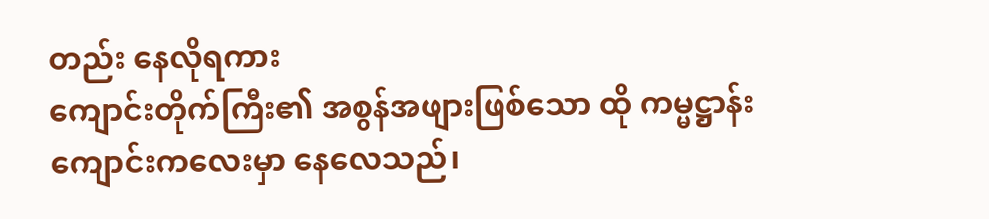တည်း နေလိုရကား
ကျောင်းတိုက်ကြီး၏ အစွန်အဖျားဖြစ်သော ထို ကမ္မဋ္ဌာန်း
ကျောင်းကလေးမှာ နေလေသည်၊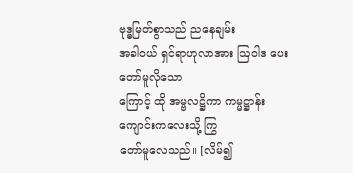ဗုဒ္ဓမြတ်စွာသည် ညနေချမ်း
အခါဝယ် ရှင်ရာဟုလာအား ဩဝါဒ ပေးတော်မူလိုသော
ကြောင့် ထို အမ္ဗလဋ္ဌိကာ ကမ္မဋ္ဌာန်းကျောင်းကလေးသို့ ကြွ
တော်မူလေသည်။ [လိမ်၍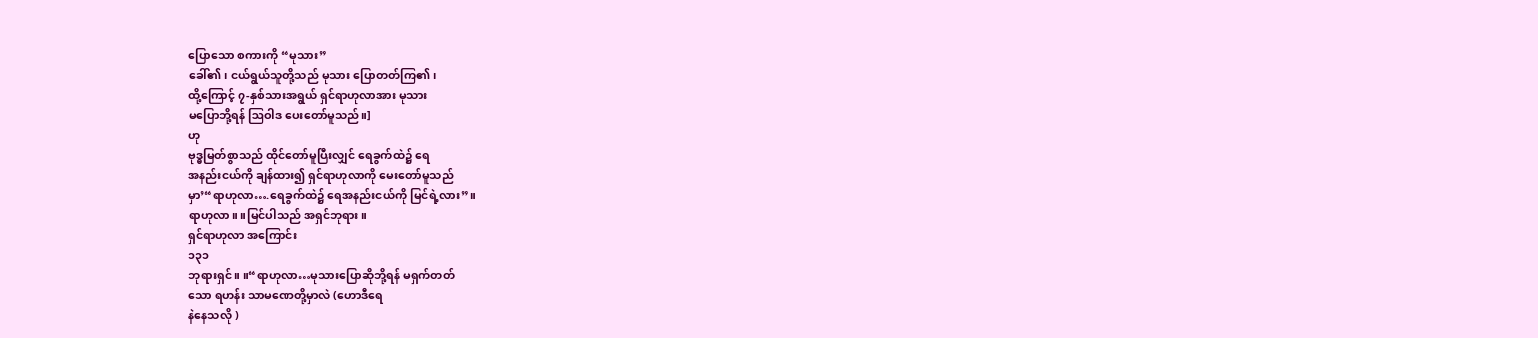ပြောသော စကားကို “မုသား”
ခေါ်၏၊ ငယ်ရွယ်သူတို့သည် မုသား ပြောတတ်ကြ၏၊
ထို့ကြောင့် ၇-နှစ်သားအရွယ် ရှင်ရာဟုလာအား မုသား
မပြောဘို့ရန် ဩဝါဒ ပေးတော်မူသည်။]
ဟု
ဗုဒ္ဓမြတ်စွာသည် ထိုင်တော်မူပြီးလျှင် ရေခွက်ထဲ၌ ရေ
အနည်းငယ်ကို ချန်ထား၍ ရှင်ရာဟုလာကို မေးတော်မူသည်
မှာ’“ရာဟုလာ….ရေခွက်ထဲ၌ ရေအနည်းငယ်ကို မြင်ရဲ့လား”။
ရာဟုလာ။ ။မြင်ပါသည် အရှင်ဘုရား။
ရှင်ရာဟုလာ အကြောင်း
၁၃၁
ဘုရားရှင်။ ။“ရာဟုလာ…မုသားပြောဆိုဘို့ရန် မရှက်တတ်
သော ရဟန်း သာမဏေတို့မှာလဲ (ဟောဒီရေ
နဲနေသလို )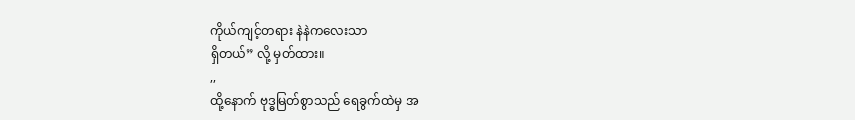ကိုယ်ကျင့်တရား နဲနဲကလေးသာ
ရှိတယ်” လို့ မှတ်ထား။
,,
ထို့နောက် ဗုဒ္ဓမြတ်စွာသည် ရေခွက်ထဲမှ အ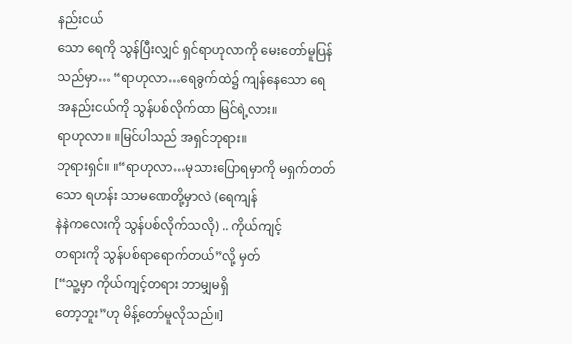နည်းငယ်
သော ရေကို သွန်ပြီးလျှင် ရှင်ရာဟုလာကို မေးတော်မူပြန်
သည်မှာ… “ရာဟုလာ…ရေခွက်ထဲ၌ ကျန်နေသော ရေ
အနည်းငယ်ကို သွန်ပစ်လိုက်ထာ မြင်ရဲ့လား။
ရာဟုလာ။ ။မြင်ပါသည် အရှင်ဘုရား။
ဘုရားရှင်။ ။“ရာဟုလာ…မုသားပြောရမှာကို မရှက်တတ်
သော ရဟန်း သာမဏေတို့မှာလဲ (ရေကျန်
နဲနဲကလေးကို သွန်ပစ်လိုက်သလို) .. ကိုယ်ကျင့်
တရားကို သွန်ပစ်ရာရောက်တယ်”လို့ မှတ်
[“သူ့မှာ ကိုယ်ကျင့်တရား ဘာမျှမရှိ
တော့ဘူး”ဟု မိန့်တော်မူလိုသည်။]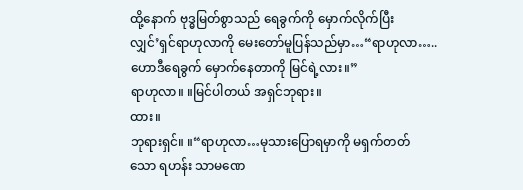ထို့နောက် ဗုဒ္ဓမြတ်စွာသည် ရေခွက်ကို မှောက်လိုက်ပြီး
လျှင်’ရှင်ရာဟုလာကို မေးတော်မူပြန်သည်မှာ…“ရာဟုလာ…..
ဟောဒီရေခွက် မှောက်နေတာကို မြင်ရဲ့လား။”
ရာဟုလာ။ ။မြင်ပါတယ် အရှင်ဘုရား။
ထား။
ဘုရားရှင်။ ။“ရာဟုလာ…မုသားပြောရမှာကို မရှက်တတ်
သော ရဟန်း သာမဏေ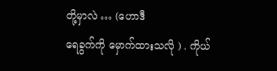တို့မှာလဲ … (ဟောဒီ
ရေခွက်ကို မှောက်ထားသလို ) . ကိုယ်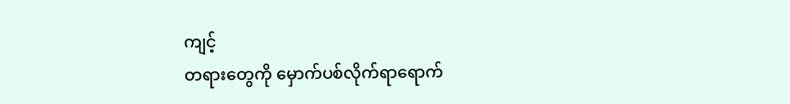ကျင့်
တရားတွေကို မှောက်ပစ်လိုက်ရာရောက်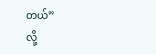တယ်”
လို့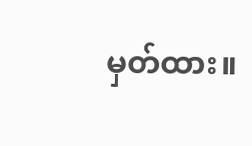မှတ်ထား။